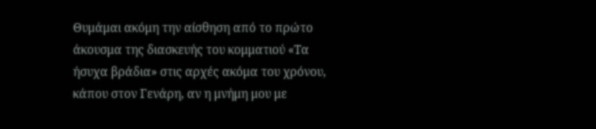Θυμάμαι ακόμη την αίσθηση από το πρώτο άκουσμα της διασκευής του κομματιού «Τα ήσυχα βράδια» στις αρχές ακόμα του χρόνου, κάπου στον Γενάρη, αν η μνήμη μου με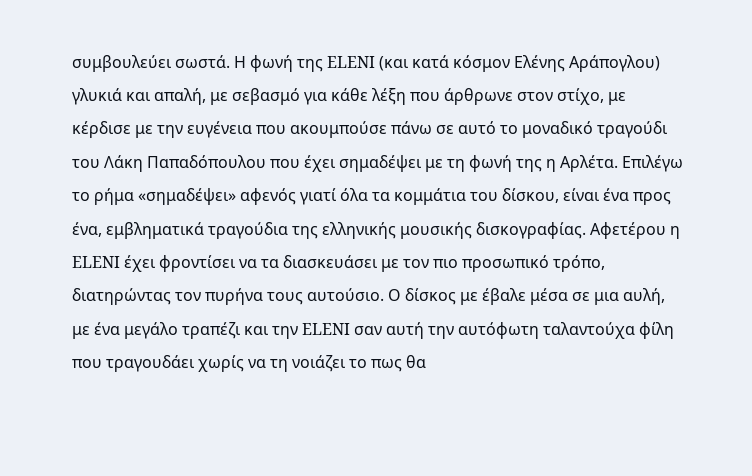συμβουλεύει σωστά. Η φωνή της ELENI (και κατά κόσμον Ελένης Αράπογλου) γλυκιά και απαλή, με σεβασμό για κάθε λέξη που άρθρωνε στον στίχο, με κέρδισε με την ευγένεια που ακουμπούσε πάνω σε αυτό το μοναδικό τραγούδι του Λάκη Παπαδόπουλου που έχει σημαδέψει με τη φωνή της η Αρλέτα. Επιλέγω το ρήμα «σημαδέψει» αφενός γιατί όλα τα κομμάτια του δίσκου, είναι ένα προς ένα, εμβληματικά τραγούδια της ελληνικής μουσικής δισκογραφίας. Αφετέρου η ELENI έχει φροντίσει να τα διασκευάσει με τον πιο προσωπικό τρόπο, διατηρώντας τον πυρήνα τους αυτούσιο. Ο δίσκος με έβαλε μέσα σε μια αυλή, με ένα μεγάλο τραπέζι και την ELENI σαν αυτή την αυτόφωτη ταλαντούχα φίλη που τραγουδάει χωρίς να τη νοιάζει το πως θα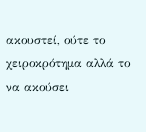ακουστεί, ούτε το χειροκρότημα αλλά το να ακούσει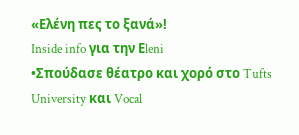«Ελένη πες το ξανά»!
Inside info για την Εleni
•Σπούδασε θέατρο και χορό στο Tufts University και Vocal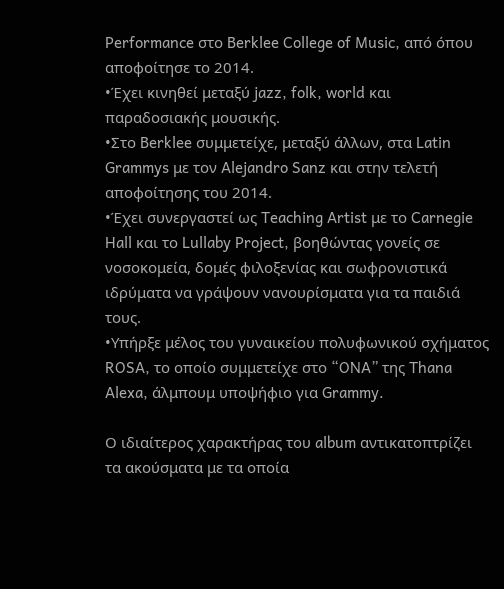Performance στο Berklee College of Music, από όπου αποφοίτησε το 2014.
•Έχει κινηθεί μεταξύ jazz, folk, world και παραδοσιακής μουσικής.
•Στο Berklee συμμετείχε, μεταξύ άλλων, στα Latin Grammys με τον Alejandro Sanz και στην τελετή αποφοίτησης του 2014.
•Έχει συνεργαστεί ως Teaching Artist με το Carnegie Hall και το Lullaby Project, βοηθώντας γονείς σε νοσοκομεία, δομές φιλοξενίας και σωφρονιστικά ιδρύματα να γράψουν νανουρίσματα για τα παιδιά τους.
•Υπήρξε μέλος του γυναικείου πολυφωνικού σχήματος ROSA, το οποίο συμμετείχε στο “ONA” της Thana Alexa, άλμπουμ υποψήφιο για Grammy.

Ο ιδιαίτερος χαρακτήρας του album αντικατοπτρίζει τα ακούσματα με τα οποία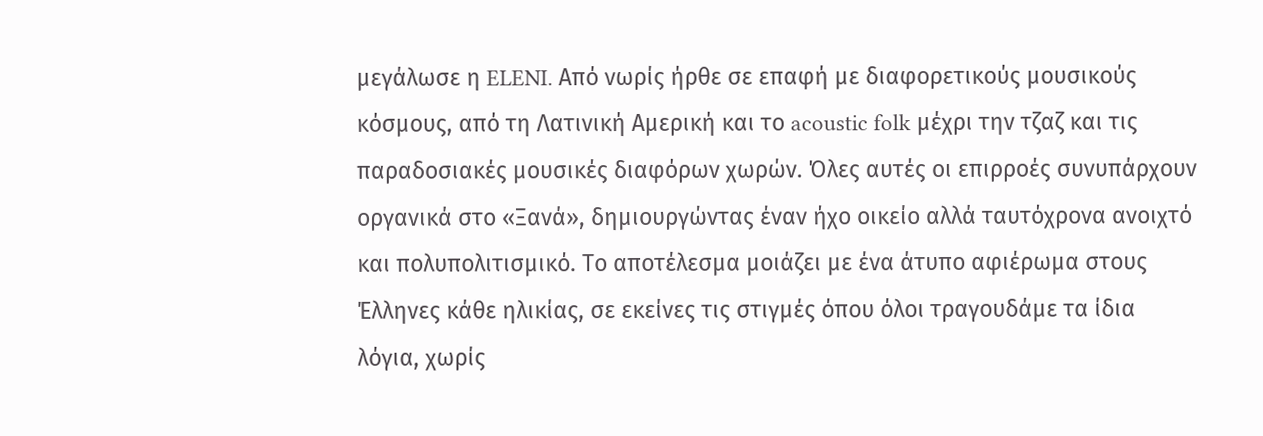μεγάλωσε η ELENI. Από νωρίς ήρθε σε επαφή με διαφορετικούς μουσικούς κόσμους, από τη Λατινική Αμερική και το acoustic folk μέχρι την τζαζ και τις παραδοσιακές μουσικές διαφόρων χωρών. Όλες αυτές οι επιρροές συνυπάρχουν οργανικά στο «Ξανά», δημιουργώντας έναν ήχο οικείο αλλά ταυτόχρονα ανοιχτό και πολυπολιτισμικό. Το αποτέλεσμα μοιάζει με ένα άτυπο αφιέρωμα στους Έλληνες κάθε ηλικίας, σε εκείνες τις στιγμές όπου όλοι τραγουδάμε τα ίδια λόγια, χωρίς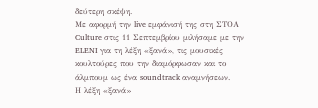δεύτερη σκέψη.
Με αφορμή την live εμφάνισή της στη ΣΤΟΑ Culture στις 11 Σεπτεμβρίου μιλήσαμε με την ELENI για τη λέξη «ξανά», τις μουσικές κουλτούρες που την διαμόρφωσαν και το άλμπουμ ως ένα soundtrack αναμνήσεων.
Η λέξη «ξανά»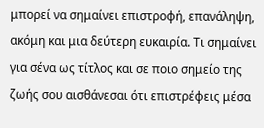μπορεί να σημαίνει επιστροφή, επανάληψη, ακόμη και μια δεύτερη ευκαιρία. Τι σημαίνει για σένα ως τίτλος και σε ποιο σημείο της ζωής σου αισθάνεσαι ότι επιστρέφεις μέσα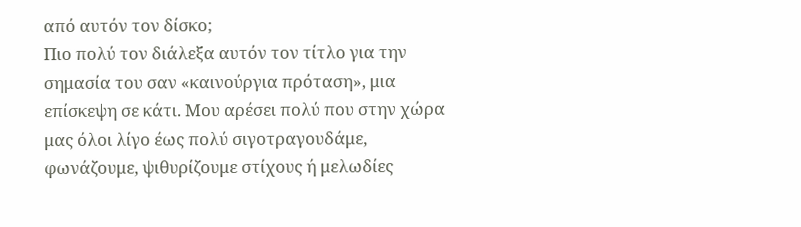από αυτόν τον δίσκο;
Πιο πολύ τον διάλεξα αυτόν τον τίτλο για την σημασία του σαν «καινούργια πρόταση», μια επίσκεψη σε κάτι. Μου αρέσει πολύ που στην χώρα μας όλοι λίγο έως πολύ σιγοτραγουδάμε, φωνάζουμε, ψιθυρίζουμε στίχους ή μελωδίες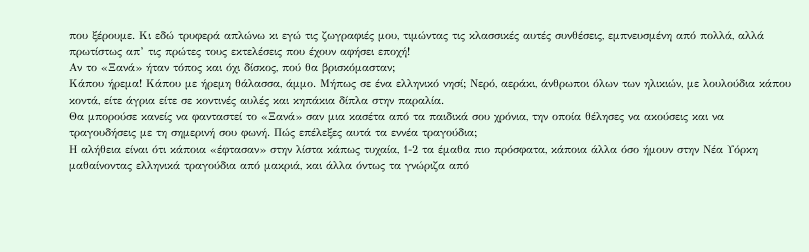που ξέρουμε. Κι εδώ τρυφερά απλώνω κι εγώ τις ζωγραφιές μου, τιμώντας τις κλασσικές αυτές συνθέσεις, εμπνευσμένη από πολλά, αλλά πρωτίστως απ’ τις πρώτες τους εκτελέσεις που έχουν αφήσει εποχή!
Αν το «Ξανά» ήταν τόπος και όχι δίσκος, πού θα βρισκόμασταν;
Κάπου ήρεμα! Κάπου με ήρεμη θάλασσα, άμμο. Μήπως σε ένα ελληνικό νησί; Νερό, αεράκι, άνθρωποι όλων των ηλικιών, με λουλούδια κάπου κοντά, είτε άγρια είτε σε κοντινές αυλές και κηπάκια δίπλα στην παραλία.
Θα μπορούσε κανείς να φανταστεί το «Ξανά» σαν μια κασέτα από τα παιδικά σου χρόνια, την οποία θέλησες να ακούσεις και να τραγουδήσεις με τη σημερινή σου φωνή. Πώς επέλεξες αυτά τα εννέα τραγούδια;
Η αλήθεια είναι ότι κάποια «έφτασαν» στην λίστα κάπως τυχαία, 1-2 τα έμαθα πιο πρόσφατα, κάποια άλλα όσο ήμουν στην Νέα Υόρκη μαθαίνοντας ελληνικά τραγούδια από μακριά, και άλλα όντως τα γνώριζα από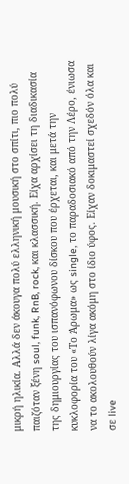μικρή ηλικία. Αλλά δεν άκουγα πολύ ελληνική μουσική στο σπίτι, πιο πολύ παιζόταν ξένη soul, funk, RnB, rock, και κλασσική. Είχα αρχίσει τη διαδικασία της δημιουργίας του ισπανόφωνου δίσκου που έρχεται, και μετά την κυκλοφορία του «Το Άρωμα» ως single, το παραδοσιακό από την Λέρο, ένιωσα να το ακολουθούν λίγα ακόμη στο ίδιο ύφος. Είχαν δοκιμαστεί σχεδόν όλα και σε live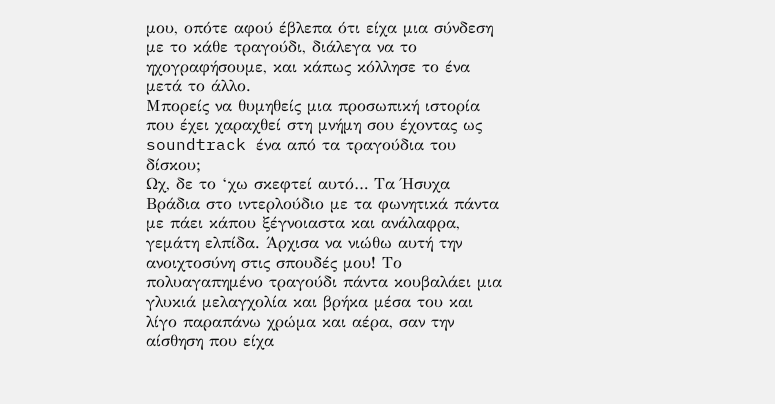μου, οπότε αφού έβλεπα ότι είχα μια σύνδεση με το κάθε τραγούδι, διάλεγα να το ηχογραφήσουμε, και κάπως κόλλησε το ένα μετά το άλλο.
Μπορείς να θυμηθείς μια προσωπική ιστορία που έχει χαραχθεί στη μνήμη σου έχοντας ως soundtrack ένα από τα τραγούδια του δίσκου;
Ωχ, δε το ‘χω σκεφτεί αυτό… Τα Ήσυχα Βράδια στο ιντερλούδιο με τα φωνητικά πάντα με πάει κάπου ξέγνοιαστα και ανάλαφρα, γεμάτη ελπίδα. Άρχισα να νιώθω αυτή την ανοιχτοσύνη στις σπουδές μου! Το πολυαγαπημένο τραγούδι πάντα κουβαλάει μια γλυκιά μελαγχολία και βρήκα μέσα του και λίγο παραπάνω χρώμα και αέρα, σαν την αίσθηση που είχα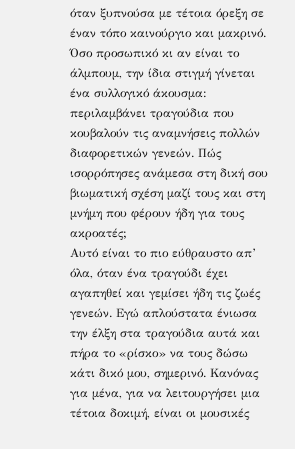όταν ξυπνούσα με τέτοια όρεξη σε έναν τόπο καινούργιο και μακρινό.
Όσο προσωπικό κι αν είναι το άλμπουμ, την ίδια στιγμή γίνεται ένα συλλογικό άκουσμα: περιλαμβάνει τραγούδια που κουβαλούν τις αναμνήσεις πολλών διαφορετικών γενεών. Πώς ισορρόπησες ανάμεσα στη δική σου βιωματική σχέση μαζί τους και στη μνήμη που φέρουν ήδη για τους ακροατές;
Αυτό είναι το πιο εύθραυστο απ’ όλα, όταν ένα τραγούδι έχει αγαπηθεί και γεμίσει ήδη τις ζωές γενεών. Εγώ απλούστατα ένιωσα την έλξη στα τραγούδια αυτά και πήρα το «ρίσκο» να τους δώσω κάτι δικό μου, σημερινό. Κανόνας για μένα, για να λειτουργήσει μια τέτοια δοκιμή, είναι οι μουσικές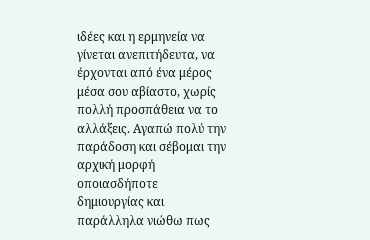ιδέες και η ερμηνεία να γίνεται ανεπιτήδευτα, να έρχονται από ένα μέρος μέσα σου αβίαστο, χωρίς πολλή προσπάθεια να το αλλάξεις. Αγαπώ πολύ την παράδοση και σέβομαι την αρχική μορφή οποιασδήποτε δημιουργίας και παράλληλα νιώθω πως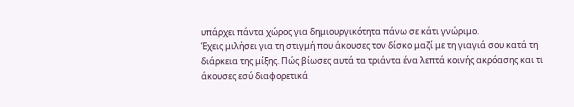υπάρχει πάντα χώρος για δημιουργικότητα πάνω σε κάτι γνώριμο.
Έχεις μιλήσει για τη στιγμή που άκουσες τον δίσκο μαζί με τη γιαγιά σου κατά τη διάρκεια της μίξης. Πώς βίωσες αυτά τα τριάντα ένα λεπτά κοινής ακρόασης και τι άκουσες εσύ διαφορετικά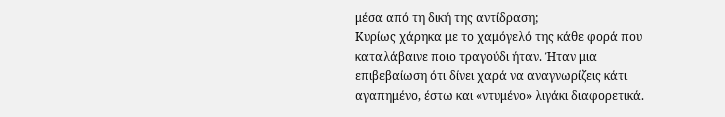μέσα από τη δική της αντίδραση;
Κυρίως χάρηκα με το χαμόγελό της κάθε φορά που καταλάβαινε ποιo τραγούδι ήταν. Ήταν μια επιβεβαίωση ότι δίνει χαρά να αναγνωρίζεις κάτι αγαπημένο, έστω και «ντυμένο» λιγάκι διαφορετικά.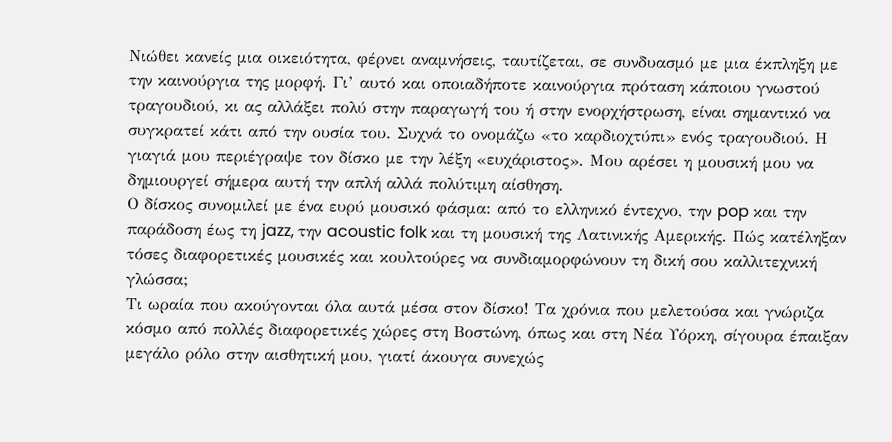Νιώθει κανείς μια οικειότητα, φέρνει αναμνήσεις, ταυτίζεται, σε συνδυασμό με μια έκπληξη με την καινούργια της μορφή. Γι’ αυτό και οποιαδήποτε καινούργια πρόταση κάποιου γνωστού τραγουδιού, κι ας αλλάξει πολύ στην παραγωγή του ή στην ενορχήστρωση, είναι σημαντικό να συγκρατεί κάτι από την ουσία του. Συχνά το ονομάζω «το καρδιοχτύπι» ενός τραγουδιού. Η γιαγιά μου περιέγραψε τον δίσκο με την λέξη «ευχάριστος». Μου αρέσει η μουσική μου να δημιουργεί σήμερα αυτή την απλή αλλά πολύτιμη αίσθηση.
Ο δίσκος συνομιλεί με ένα ευρύ μουσικό φάσμα: από το ελληνικό έντεχνο, την pop και την παράδοση έως τη jazz, την acoustic folk και τη μουσική της Λατινικής Αμερικής. Πώς κατέληξαν τόσες διαφορετικές μουσικές και κουλτούρες να συνδιαμορφώνουν τη δική σου καλλιτεχνική γλώσσα;
Τι ωραία που ακούγονται όλα αυτά μέσα στον δίσκο! Τα χρόνια που μελετούσα και γνώριζα κόσμο από πολλές διαφορετικές χώρες στη Βοστώνη, όπως και στη Νέα Υόρκη, σίγουρα έπαιξαν μεγάλο ρόλο στην αισθητική μου, γιατί άκουγα συνεχώς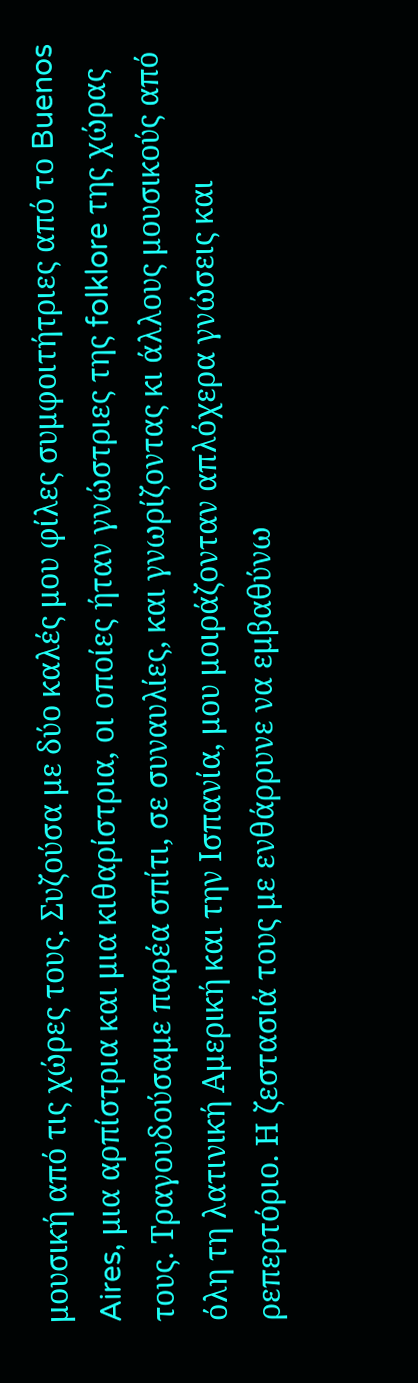μουσική από τις χώρες τους. Συζούσα με δύο καλές μου φίλες συμφοιτήτριες από το Buenos Aires, μια αρπίστρια και μια κιθαρίστρια, οι οποίες ήταν γνώστριες της folklore της χώρας τους. Τραγουδούσαμε παρέα σπίτι, σε συναυλίες, και γνωρίζοντας κι άλλους μουσικούς από όλη τη λατινική Αμερική και την Ισπανία, μου μοιράζονταν απλόχερα γνώσεις και ρεπερτόριο. Η ζεστασιά τους με ενθάρρυνε να εμβαθύνω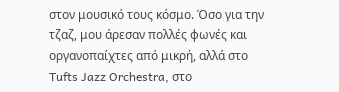στον μουσικό τους κόσμο. Όσο για την τζαζ, μου άρεσαν πολλές φωνές και οργανοπαίχτες από μικρή, αλλά στο Tufts Jazz Orchestra, στο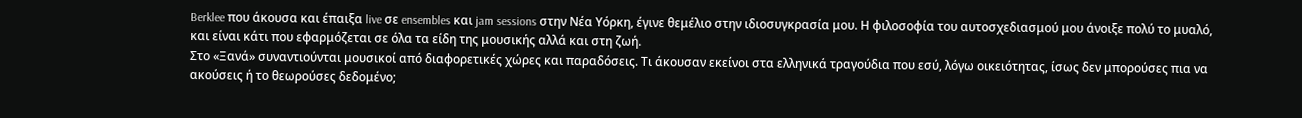Berklee που άκουσα και έπαιξα live σε ensembles και jam sessions στην Νέα Υόρκη, έγινε θεμέλιο στην ιδιοσυγκρασία μου. Η φιλοσοφία του αυτοσχεδιασμού μου άνοιξε πολύ το μυαλό, και είναι κάτι που εφαρμόζεται σε όλα τα είδη της μουσικής αλλά και στη ζωή.
Στο «Ξανά» συναντιούνται μουσικοί από διαφορετικές χώρες και παραδόσεις. Τι άκουσαν εκείνοι στα ελληνικά τραγούδια που εσύ, λόγω οικειότητας, ίσως δεν μπορούσες πια να ακούσεις ή το θεωρούσες δεδομένο;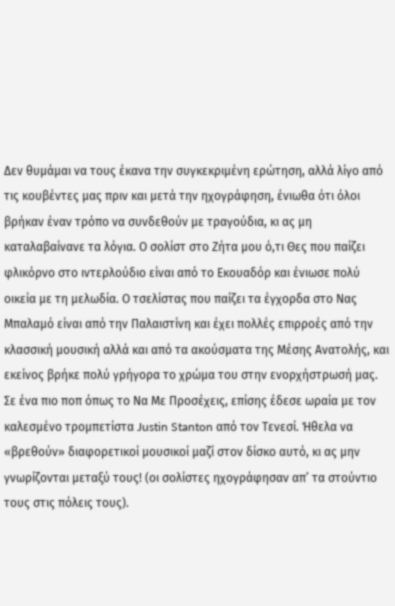Δεν θυμάμαι να τους έκανα την συγκεκριμένη ερώτηση, αλλά λίγο από τις κουβέντες μας πριν και μετά την ηχογράφηση, ένιωθα ότι όλοι βρήκαν έναν τρόπο να συνδεθούν με τραγούδια, κι ας μη καταλαβαίνανε τα λόγια. Ο σολίστ στο Ζήτα μου ό,τι Θες που παίζει φλικόρνο στο ιντερλούδιο είναι από το Εκουαδόρ και ένιωσε πολύ οικεία με τη μελωδία. Ο τσελίστας που παίζει τα έγχορδα στο Νας Μπαλαμό είναι από την Παλαιστίνη και έχει πολλές επιρροές από την κλασσική μουσική αλλά και από τα ακούσματα της Μέσης Ανατολής, και εκείνος βρήκε πολύ γρήγορα το χρώμα του στην ενορχήστρωσή μας. Σε ένα πιο ποπ όπως το Να Με Προσέχεις, επίσης έδεσε ωραία με τον καλεσμένο τρομπετίστα Justin Stanton από τον Τενεσί. Ήθελα να «βρεθούν» διαφορετικοί μουσικοί μαζί στον δίσκο αυτό, κι ας μην γνωρίζονται μεταξύ τους! (οι σολίστες ηχογράφησαν απ’ τα στούντιο τους στις πόλεις τους).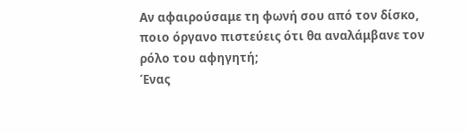Αν αφαιρούσαμε τη φωνή σου από τον δίσκο, ποιο όργανο πιστεύεις ότι θα αναλάμβανε τον ρόλο του αφηγητή;
Ένας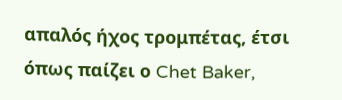απαλός ήχος τρομπέτας, έτσι όπως παίζει ο Chet Baker,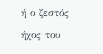ή ο ζεστός ήχος του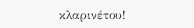κλαρινέτου!